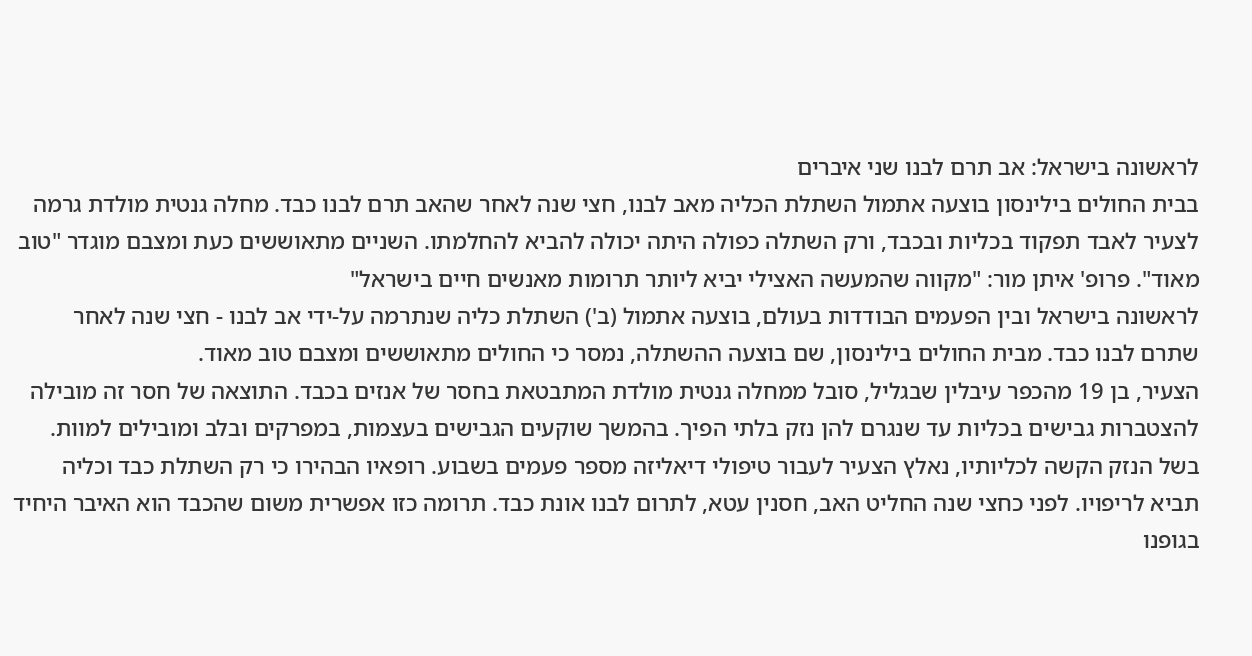לראשונה בישראל: אב תרם לבנו שני איברים
בבית החולים בילינסון בוצעה אתמול השתלת הכליה מאב לבנו, חצי שנה לאחר שהאב תרם לבנו כבד. מחלה גנטית מולדת גרמה לצעיר לאבד תפקוד בכליות ובכבד, ורק השתלה כפולה היתה יכולה להביא להחלמתו. השניים מתאוששים כעת ומצבם מוגדר "טוב מאוד". פרופ' איתן מור: "מקווה שהמעשה האצילי יביא ליותר תרומות מאנשים חיים בישראל"
לראשונה בישראל ובין הפעמים הבודדות בעולם, בוצעה אתמול (ב') השתלת כליה שנתרמה על-ידי אב לבנו - חצי שנה לאחר שתרם לבנו כבד. מבית החולים בילינסון, שם בוצעה ההשתלה, נמסר כי החולים מתאוששים ומצבם טוב מאוד.
הצעיר, בן 19 מהכפר עיבלין שבגליל, סובל ממחלה גנטית מולדת המתבטאת בחסר של אנזים בכבד. התוצאה של חסר זה מובילה להצטברות גבישים בכליות עד שנגרם להן נזק בלתי הפיך. בהמשך שוקעים הגבישים בעצמות, במפרקים ובלב ומובילים למוות.
בשל הנזק הקשה לכליותיו, נאלץ הצעיר לעבור טיפולי דיאליזה מספר פעמים בשבוע. רופאיו הבהירו כי רק השתלת כבד וכליה תביא לריפויו. לפני כחצי שנה החליט האב, חסנין עטא, לתרום לבנו אונת כבד. תרומה כזו אפשרית משום שהכבד הוא האיבר היחיד בגופנו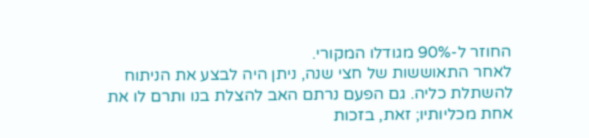החוזר ל-90% מגודלו המקורי.
לאחר התאוששות של חצי שנה, ניתן היה לבצע את הניתוח להשתלת כליה. גם הפעם נרתם האב להצלת בנו ותרם לו את אחת מכליותיו; זאת, בזכות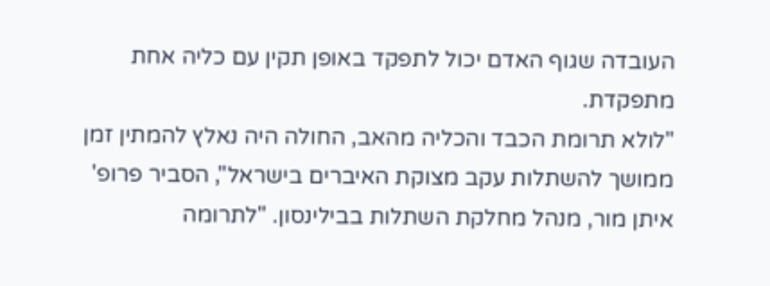העובדה שגוף האדם יכול לתפקד באופן תקין עם כליה אחת מתפקדת.
"לולא תרומת הכבד והכליה מהאב, החולה היה נאלץ להמתין זמן ממושך להשתלות עקב מצוקת האיברים בישראל", הסביר פרופ' איתן מור, מנהל מחלקת השתלות בבילינסון. "לתרומה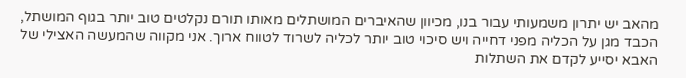מהאב יש יתרון משמעותי עבור בנו, מכיוון שהאיברים המושתלים מאותו תורם נקלטים טוב יותר בגוף המושתל, הכבד מגן על הכליה מפני דחייה ויש סיכוי טוב יותר לכליה לשרוד לטווח ארוך. אני מקווה שהמעשה האצילי של האבא יסייע לקדם את השתלות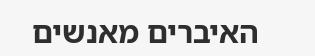האיברים מאנשים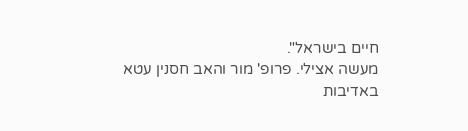חיים בישראל".
מעשה אצילי. פרופ' מור והאב חסנין עטא
באדיבות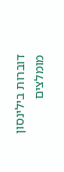דוברות בילינסון
מומלצים